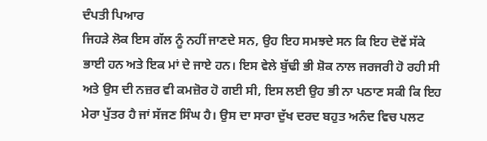ਦੰਪਤੀ ਪਿਆਰ
ਜਿਹੜੇ ਲੋਕ ਇਸ ਗੱਲ ਨੂੰ ਨਹੀਂ ਜਾਣਦੇ ਸਨ, ਉਹ ਇਹ ਸਮਝਦੇ ਸਨ ਕਿ ਇਹ ਦੋਵੇਂ ਸੱਕੇ ਭਾਈ ਹਨ ਅਤੇ ਇਕ ਮਾਂ ਦੇ ਜਾਏ ਹਨ। ਇਸ ਵੇਲੇ ਬੁੱਢੀ ਭੀ ਸ਼ੋਕ ਨਾਲ ਜਰਜਰੀ ਹੋ ਰਹੀ ਸੀ ਅਤੇ ਉਸ ਦੀ ਨਜ਼ਰ ਵੀ ਕਮਜ਼ੋਰ ਹੋ ਗਈ ਸੀ, ਇਸ ਲਈ ਉਹ ਭੀ ਨਾ ਪਠਾਣ ਸਕੀ ਕਿ ਇਹ ਮੇਰਾ ਪੁੱਤਰ ਹੈ ਜਾਂ ਸੱਜਣ ਸਿੰਘ ਹੈ। ਉਸ ਦਾ ਸਾਰਾ ਦੁੱਖ ਦਰਦ ਬਹੁਤ ਅਨੰਦ ਵਿਚ ਪਲਟ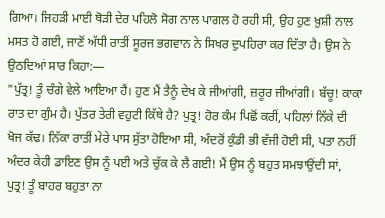ਗਿਆ। ਜਿਹੜੀ ਮਾਈ ਥੋੜੀ ਦੇਰ ਪਹਿਲੋ ਸੋਗ ਨਾਲ ਪਾਗਲ ਹੋ ਰਹੀ ਸੀ, ਉਹ ਹੁਣ ਖ਼ੁਸ਼ੀ ਨਾਲ ਮਸਤ ਹੋ ਗਈ, ਜਾਣੋਂ ਅੱਧੀ ਰਾਤੀਂ ਸੂਰਜ ਭਗਵਾਨ ਨੇ ਸਿਖਰ ਦੁਪਹਿਰਾ ਕਰ ਦਿੱਤਾ ਹੈ। ਉਸ ਨੇ ਉਠਦਿਆਂ ਸਾਰ ਕਿਹਾ:—
"ਪੁੱਤ੍ਰ! ਤੂੰ ਚੰਗੇ ਵੇਲੇ ਆਇਆ ਹੈਂ। ਹੁਣ ਮੈਂ ਤੈਨੂੰ ਦੇਖ ਕੇ ਜੀਆਂਗੀ, ਜ਼ਰੂਰ ਜੀਆਂਗੀ। ਬੱਚੂ! ਕਾਕਾ ਰਾਤ ਦਾ ਗੁੰਮ ਹੈ। ਪੁੱਤਰ ਤੇਰੀ ਵਹੁਟੀ ਕਿੱਥੇ ਹੈ? ਪੁਤ੍ਰ! ਹੋਰ ਕੰਮ ਪਿਛੋਂ ਕਰੀਂ, ਪਹਿਲਾਂ ਨਿੱਕੇ ਦੀ ਖੋਜ ਕੱਢ। ਨਿੱਕਾ ਰਾਤੀਂ ਮੇਰੇ ਪਾਸ ਸੁੱਤਾ ਹੋਇਆ ਸੀ, ਅੰਦਰੋਂ ਕੁੰਡੀ ਭੀ ਵੱਜੀ ਹੋਈ ਸੀ, ਪਤਾ ਨਹੀਂ ਅੰਦਰ ਕੇਹੀ ਡਾਇਣ ਉਸ ਨੂੰ ਪਈ ਅਤੇ ਚੁੱਕ ਕੇ ਲੈ ਗਈ! ਮੈਂ ਉਸ ਨੂੰ ਬਹੁਤ ਸਮਝਾਉਂਦੀ ਸਾਂ, ਪੁਤ੍ਰ! ਤੂੰ ਬਾਹਰ ਬਹੁਤਾ ਨਾ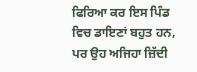ਫਿਰਿਆ ਕਰ ਇਸ ਪਿੰਡ ਵਿਚ ਡਾਇਣਾਂ ਬਹੁਤ ਹਨ, ਪਰ ਉਹ ਅਜਿਹਾ ਜ਼ਿੱਦੀ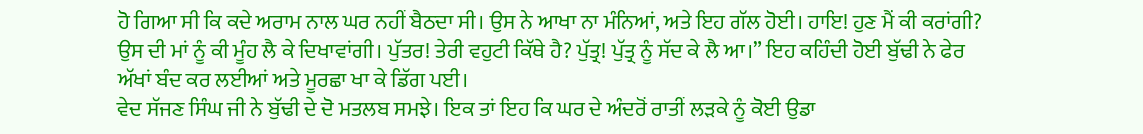ਹੋ ਗਿਆ ਸੀ ਕਿ ਕਦੇ ਅਰਾਮ ਨਾਲ ਘਰ ਨਹੀਂ ਬੈਠਦਾ ਸੀ। ਉਸ ਨੇ ਆਖਾ ਨਾ ਮੰਨਿਆਂ, ਅਤੇ ਇਹ ਗੱਲ ਹੋਈ। ਹਾਇ! ਹੁਣ ਮੈਂ ਕੀ ਕਰਾਂਗੀ? ਉਸ ਦੀ ਮਾਂ ਨੂੰ ਕੀ ਮੂੰਹ ਲੈ ਕੇ ਦਿਖਾਵਾਂਗੀ। ਪੁੱਤਰ! ਤੇਰੀ ਵਹੁਟੀ ਕਿੱਥੇ ਹੈ? ਪੁੱਤ੍ਰ! ਪੁੱਤ੍ਰ ਨੂੰ ਸੱਦ ਕੇ ਲੈ ਆ।” ਇਹ ਕਹਿੰਦੀ ਹੋਈ ਬੁੱਢੀ ਨੇ ਫੇਰ ਅੱਖਾਂ ਬੰਦ ਕਰ ਲਈਆਂ ਅਤੇ ਮੂਰਛਾ ਖਾ ਕੇ ਡਿੱਗ ਪਈ।
ਵੇਦ ਸੱਜਣ ਸਿੰਘ ਜੀ ਨੇ ਬੁੱਢੀ ਦੇ ਦੋ ਮਤਲਬ ਸਮਝੇ। ਇਕ ਤਾਂ ਇਹ ਕਿ ਘਰ ਦੇ ਅੰਦਰੋਂ ਰਾਤੀਂ ਲੜਕੇ ਨੂੰ ਕੋਈ ਉਡਾ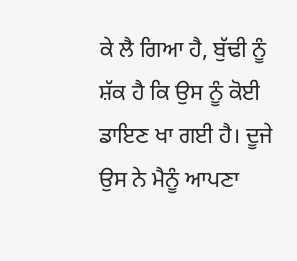ਕੇ ਲੈ ਗਿਆ ਹੈ, ਬੁੱਢੀ ਨੂੰ ਸ਼ੱਕ ਹੈ ਕਿ ਉਸ ਨੂੰ ਕੋਈ ਡਾਇਣ ਖਾ ਗਈ ਹੈ। ਦੂਜੇ ਉਸ ਨੇ ਮੈਨੂੰ ਆਪਣਾ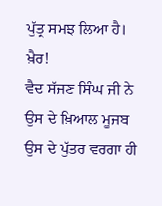ਪੁੱਤ੍ਰ ਸਮਝ ਲਿਆ ਹੈ। ਖ਼ੈਰ!
ਵੈਦ ਸੱਜਣ ਸਿੰਘ ਜੀ ਨੇ ਉਸ ਦੇ ਖ਼ਿਆਲ ਮੂਜਬ ਉਸ ਦੇ ਪੁੱਤਰ ਵਰਗਾ ਹੀ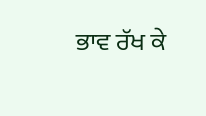ਭਾਵ ਰੱਖ ਕੇ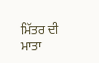ਮਿੱਤਰ ਦੀ ਮਾਤਾ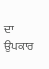ਦਾ ਉਪਕਾਰ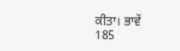ਕੀਤਾ। ਭਾਵੇਂ
185